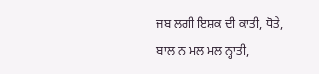ਜਬ ਲਗੀ ਇਸ਼ਕ ਦੀ ਕਾਤੀ, ਧੋਤੇ, ਬਾਲ ਨ ਮਲ ਮਲ ਨ੍ਹਾਤੀ,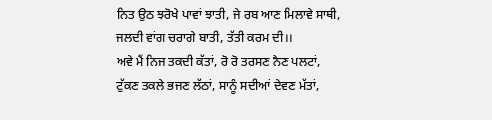ਨਿਤ ਉਠ ਝਰੋਖੇ ਪਾਵਾਂ ਝਾਤੀ, ਜੇ ਰਬ ਆਣ ਮਿਲਾਵੇ ਸਾਥੀ,
ਜਲਦੀ ਵਾਂਗ ਚਰਾਗੇ ਬਾਤੀ, ਤੱਤੀ ਕਰਮ ਦੀ।।
ਅਵੇ ਮੈਂ ਨਿਜ ਤਕਦੀ ਕੱਤਾਂ, ਰੋ ਰੋ ਤਰਸਣ ਨੈਣ ਪਲਟਾਂ,
ਟੁੱਕਣ ਤਕਲੇ ਭਜਣ ਲੱਠਾਂ, ਸਾਨੂੰ ਸਦੀਆਂ ਦੇਵਣ ਮੱਤਾਂ,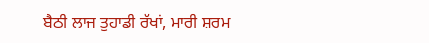ਬੈਠੀ ਲਾਜ ਤੁਹਾਡੀ ਰੱਖਾਂ, ਮਾਰੀ ਸ਼ਰਮ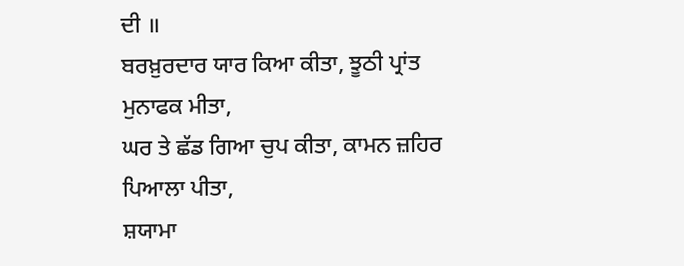ਦੀ ॥
ਬਰਖ਼ੁਰਦਾਰ ਯਾਰ ਕਿਆ ਕੀਤਾ, ਝੂਠੀ ਪ੍ਰਾਂਤ ਮੁਨਾਫਕ ਮੀਤਾ,
ਘਰ ਤੇ ਛੱਡ ਗਿਆ ਚੁਪ ਕੀਤਾ, ਕਾਮਨ ਜ਼ਹਿਰ ਪਿਆਲਾ ਪੀਤਾ,
ਸ਼ਯਾਮਾ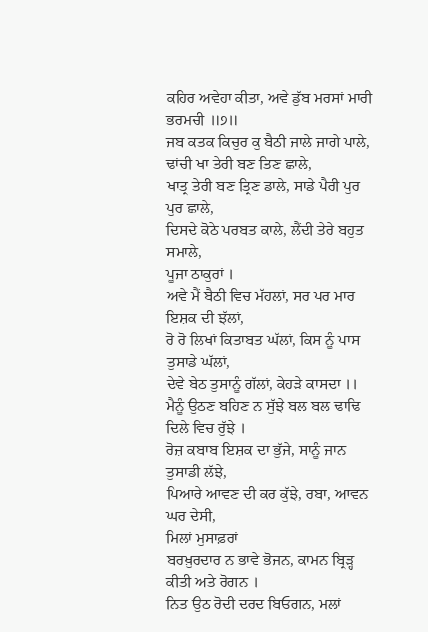ਕਹਿਰ ਅਵੇਹਾ ਕੀਤਾ, ਅਵੇ ਡੁੱਬ ਮਰਸਾਂ ਮਾਰੀ ਭਰਮਚੀ ॥੭॥
ਜਬ ਕਤਕ ਕਿਚੁਰ ਕੁ ਬੈਠੀ ਜਾਲੇ ਜਾਗੇ ਪਾਲੇ, ਢਾਂਚੀ ਖਾ ਤੇਰੀ ਬਣ ਤਿਣ ਛਾਲੇ,
ਖਾਤ੍ਰ ਤੇਰੀ ਬਣ ਤ੍ਰਿਣ ਡਾਲੇ, ਸਾਡੇ ਪੈਰੀ ਪੁਰ ਪੁਰ ਛਾਲੇ,
ਦਿਸਦੇ ਕੋਠੇ ਪਰਬਤ ਕਾਲੇ, ਲੈਂਦੀ ਤੇਰੇ ਬਹੁਤ ਸਮਾਲੇ,
ਪੂਜਾ ਠਾਕੁਰਾਂ ।
ਅਵੇ ਮੈਂ ਬੈਠੀ ਵਿਚ ਮੱਹਲਾਂ, ਸਰ ਪਰ ਮਾਰ ਇਸ਼ਕ ਦੀ ਝੱਲਾਂ,
ਰੋ ਰੋ ਲਿਖਾਂ ਕਿਤਾਬਤ ਘੱਲਾਂ, ਕਿਸ ਨੂੰ ਪਾਸ ਤੁਸਾਡੇ ਘੱਲਾਂ,
ਦੇਵੇ ਬੇਠ ਤੁਸਾਨੂੰ ਗੱਲਾਂ, ਕੇਹੜੇ ਕਾਸਦਾ ।।
ਮੈਨੂੰ ਉਠਣ ਬਹਿਣ ਨ ਸੁੱਝੇ ਬਲ ਬਲ ਢਾਢਿ ਦਿਲੇ ਵਿਚ ਰੁੱਝੇ ।
ਰੋਜ਼ ਕਬਾਬ ਇਸ਼ਕ ਦਾ ਭੁੱਜੇ, ਸਾਨੂੰ ਜਾਨ ਤੁਸਾਡੀ ਲੱਝੇ,
ਪਿਆਰੇ ਆਵਣ ਦੀ ਕਰ ਕੁੱਝੇ, ਰਬਾ, ਆਵਨ ਘਰ ਦੇਸੀ,
ਮਿਲਾਂ ਮੁਸਾਫ਼ਰਾਂ
ਬਰਖ਼ੁਰਦਾਰ ਨ ਭਾਵੇ ਭੋਜਨ, ਕਾਮਨ ਬ੍ਰਿੜ੍ਹ ਕੀਤੀ ਅਤੇ ਰੋਗਨ ।
ਨਿਤ ਉਠ ਰੋਦੀ ਦਰਦ ਬਿਓਗਨ, ਮਲਾਂ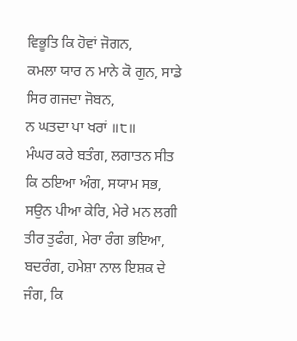ਵਿਭੂਤਿ ਕਿ ਹੋਵਾਂ ਜੋਗਨ,
ਕਮਲਾ ਯਾਰ ਨ ਮਾਨੇ ਕੋ ਗੁਨ, ਸਾਡੇ ਸਿਰ ਗਜਦਾ ਜੋਬਨ,
ਨ ਘਤਦਾ ਪਾ ਖਰਾਂ ॥੮॥
ਮੰਘਰ ਕਰੇ ਬਤੰਗ, ਲਗਾਤਨ ਸੀਤ ਕਿ ਠਇਆ ਅੰਗ, ਸਯਾਮ ਸਭ,
ਸਉਨ ਪੀਆ ਕੇਰਿ, ਮੇਰੇ ਮਨ ਲਗੀ ਤੀਰ ਤੁਫੰਗ, ਮੇਰਾ ਰੰਗ ਭਇਆ,
ਬਦਰੰਗ, ਹਮੇਸ਼ਾ ਨਾਲ ਇਸ਼ਕ ਦੇ ਜੰਗ, ਕਿ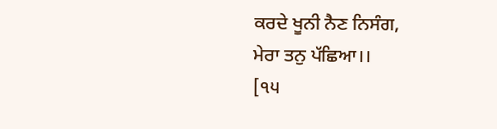ਕਰਦੇ ਖੂਨੀ ਨੈਣ ਨਿਸੰਗ,
ਮੇਰਾ ਤਨੁ ਪੱਛਿਆ।।
[੧੫